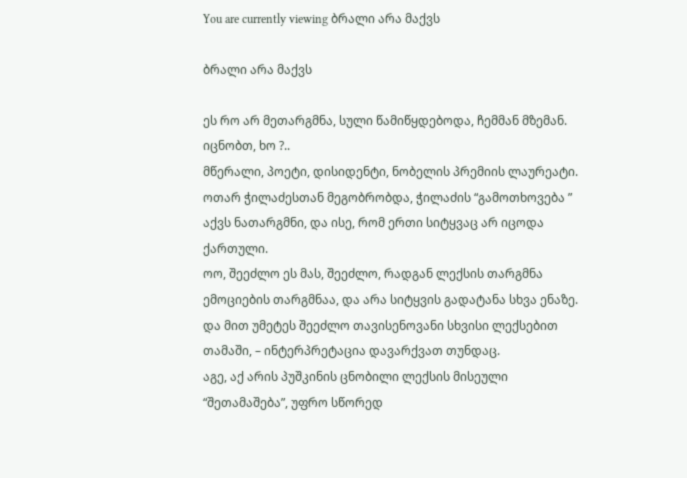You are currently viewing ბრალი არა მაქვს

ბრალი არა მაქვს

ეს რო არ მეთარგმნა, სული წამიწყდებოდა, ჩემმან მზემან.
იცნობთ, ხო ?..
მწერალი, პოეტი, დისიდენტი, ნობელის პრემიის ლაურეატი.
ოთარ ჭილაძესთან მეგობრობდა, ჭილაძის “გამოთხოვება ” აქვს ნათარგმნი, და ისე, რომ ერთი სიტყვაც არ იცოდა ქართული.
ოო, შეეძლო ეს მას, შეეძლო, რადგან ლექსის თარგმნა ემოციების თარგმნაა, და არა სიტყვის გადატანა სხვა ენაზე.
და მით უმეტეს შეეძლო თავისენოვანი სხვისი ლექსებით თამაში, – ინტერპრეტაცია დავარქვათ თუნდაც.
აგე, აქ არის პუშკინის ცნობილი ლექსის მისეული “შეთამაშება”, უფრო სწორედ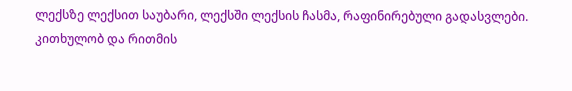ლექსზე ლექსით საუბარი, ლექსში ლექსის ჩასმა, რაფინირებული გადასვლები.
კითხულობ და რითმის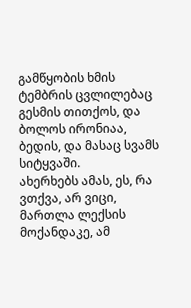გამწყობის ხმის ტემბრის ცვლილებაც გესმის თითქოს, და ბოლოს ირონიაა, ბედის, და მასაც სვამს სიტყვაში.
ახერხებს ამას, ეს, რა ვთქვა, არ ვიცი, მართლა ლექსის მოქანდაკე, ამ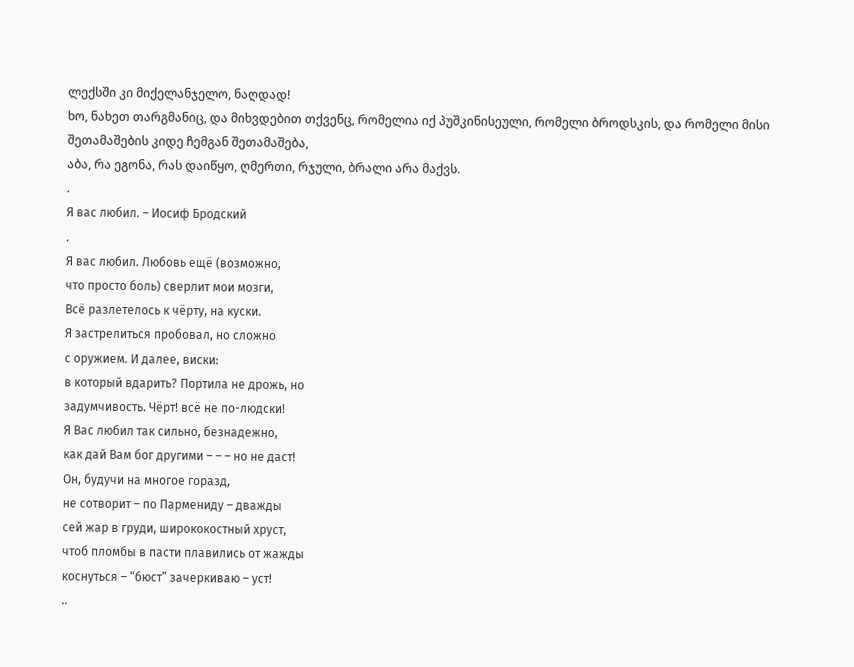ლექსში კი მიქელანჯელო, ნაღდად!
ხო, ნახეთ თარგმანიც, და მიხვდებით თქვენც, რომელია იქ პუშკინისეული, რომელი ბროდსკის, და რომელი მისი შეთამაშების კიდე ჩემგან შეთამაშება,
აბა, რა ეგონა, რას დაიწყო, ღმერთი, რჯული, ბრალი არა მაქვს.
.
Я вас любил. – Иосиф Бродский
.
Я вас любил. Любовь ещё (возможно,
что просто боль) сверлит мои мозги,
Всё разлетелось к чёрту, на куски.
Я застрелиться пробовал, но сложно
с оружием. И далее, виски:
в который вдарить? Портила не дрожь, но
задумчивость. Чёрт! всё не по-людски!
Я Вас любил так сильно, безнадежно,
как дай Вам бог другими – – – но не даст!
Он, будучи на многое горазд,
не сотворит – по Пармениду – дважды
сей жар в груди, ширококостный хруст,
чтоб пломбы в пасти плавились от жажды
коснуться – “бюст” зачеркиваю – уст!
..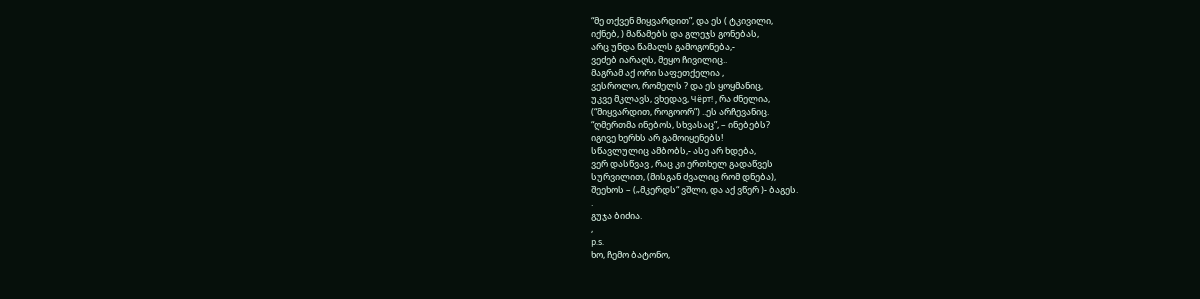“მე თქვენ მიყვარდით”, და ეს ( ტკივილი,
იქნებ, ) მაწამებს და გლეჯს გონებას,
არც უნდა წამალს გამოგონება,-
ვეძებ იარაღს, მეყო ჩივილიც..
მაგრამ აქ ორი საფეთქელია ,
ვესროლო, რომელს ? და ეს ყოყმანიც,
უკვე მკლავს, ვხედავ, Чёрт! , რა ძნელია,
(“მიყვარდით, როგოორ”) ..ეს არჩევანიც.
“ღმერთმა ინებოს, სხვასაც”, – ინებებს?
იგივე ხერხს არ გამოიყენებს!
სწავლულიც ამბობს,- ასე არ ხდება,
ვერ დასწვავ , რაც კი ერთხელ გადაწვეს
სურვილით, (მისგან ძვალიც რომ დნება),
შეეხოს – („მკერდს“ ვშლი, და აქ ვწერ )- ბაგეს.
.
გუჯა ბიძია.
,
p.s.
ხო, ჩემო ბატონო,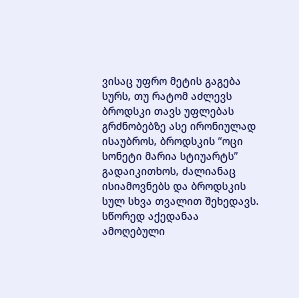ვისაც უფრო მეტის გაგება სურს, თუ რატომ აძლევს ბროდსკი თავს უფლებას გრძნობებზე ასე ირონიულად ისაუბროს, ბროდსკის “ოცი სონეტი მარია სტიუარტს” გადაიკითხოს, ძალიანაც ისიამოვნებს და ბროდსკის სულ სხვა თვალით შეხედავს.
სწორედ აქედანაა ამოღებული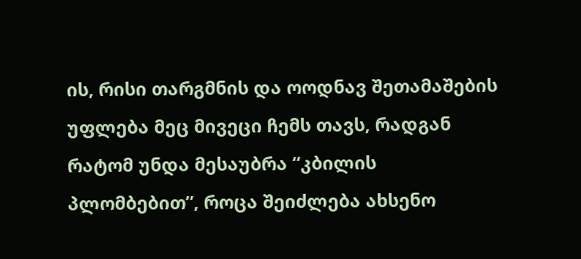ის, რისი თარგმნის და ოოდნავ შეთამაშების უფლება მეც მივეცი ჩემს თავს, რადგან რატომ უნდა მესაუბრა “კბილის პლომბებით”, როცა შეიძლება ახსენო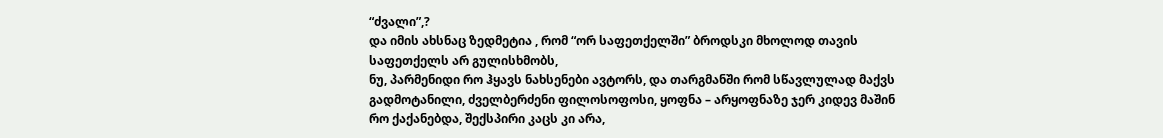“ძვალი”,?
და იმის ახსნაც ზედმეტია , რომ “ორ საფეთქელში” ბროდსკი მხოლოდ თავის საფეთქელს არ გულისხმობს,
ნუ, პარმენიდი რო ჰყავს ნახსენები ავტორს, და თარგმანში რომ სწავლულად მაქვს გადმოტანილი, ძველბერძენი ფილოსოფოსი, ყოფნა – არყოფნაზე ჯერ კიდევ მაშინ რო ქაქანებდა, შექსპირი კაცს კი არა,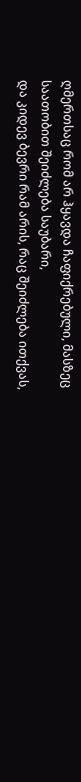ღმერთსაც რომ არ ჰყავდა ჩაფიქრებული, მასზეც საათობით შეიძლება საუბარი,
და კიდევ ბევრი რამ არის, რაც შეიძლება ითქვას,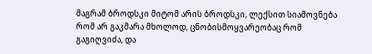მაგრამ ბროდსკი მიტომ არის ბროდსკი, ლექსით სიამოვნება რომ არ გაკმარა მხოლოდ, ცნობისმოყვარეობაც რომ გაგიღვიძა, და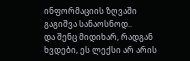ინფორმაციის ზღვაში გაგიშვა სანაოსნოდ..
და შენც მიდიხარ, რადგან ხვდები, ეს ლექსი არ არის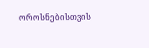ოროსნებისთვის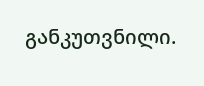განკუთვნილი.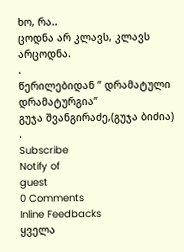ხო, რა..
ცოდნა არ კლავს, კლავს არცოდნა.
.
წერილებიდან ” დრამატული დრამატურგია”
გუჯა შვანგირაძე,(გუჯა ბიძია)
.
Subscribe
Notify of
guest
0 Comments
Inline Feedbacks
ყველა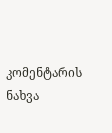კომენტარის ნახვა